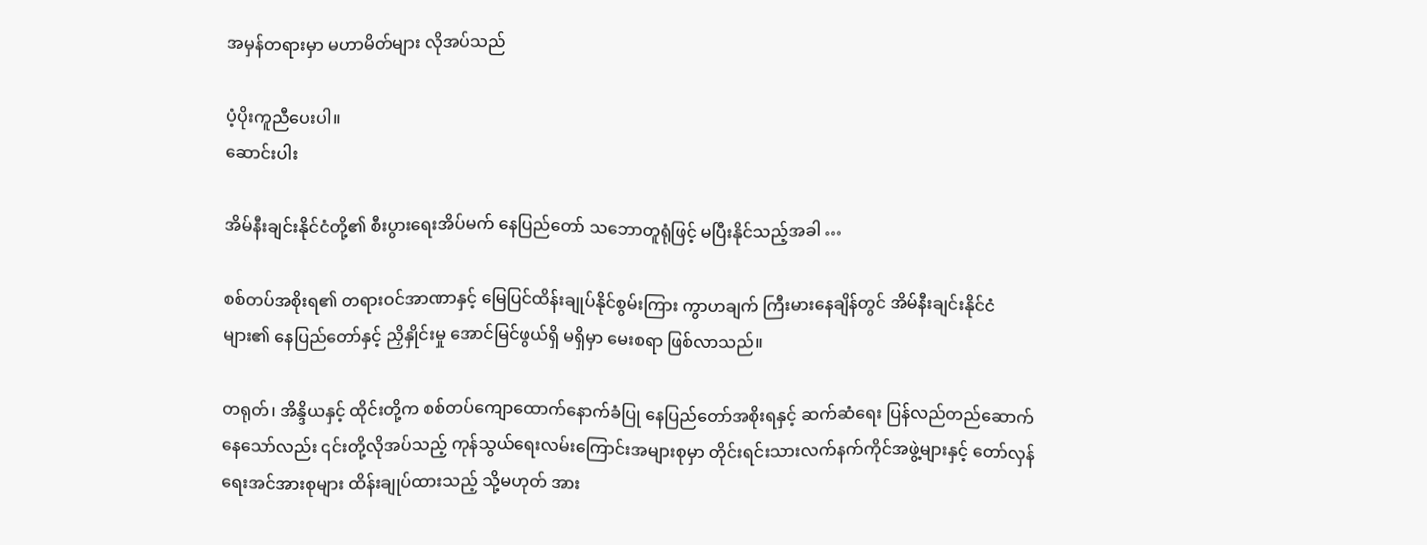အမှန်တရားမှာ မဟာမိတ်များ လိုအပ်သည်

ပံ့ပိုးကူညီပေးပါ။
ဆောင်းပါး

အိမ်နီးချင်းနိုင်ငံတို့၏ စီးပွားရေးအိပ်မက် နေပြည်တော် သဘောတူရုံဖြင့် မပြီးနိုင်သည့်အခါ …

စစ်တပ်အစိုးရ၏ တရားဝင်အာဏာနှင့် မြေပြင်ထိန်းချုပ်နိုင်စွမ်းကြား ကွာဟချက် ကြီးမားနေချိန်တွင် အိမ်နီးချင်းနိုင်ငံများ၏ နေပြည်တော်နှင့် ညှိနှိုင်းမှု အောင်မြင်ဖွယ်ရှိ မရှိမှာ မေးစရာ ဖြစ်လာသည်။

တရုတ်၊ အိန္ဒိယနှင့် ထိုင်းတို့က စစ်တပ်ကျောထောက်နောက်ခံပြု နေပြည်တော်အစိုးရနှင့် ဆက်ဆံရေး ပြန်လည်တည်ဆောက်နေသော်လည်း ၎င်းတို့လိုအပ်သည့် ကုန်သွယ်ရေးလမ်းကြောင်းအများစုမှာ တိုင်းရင်းသားလက်နက်ကိုင်အဖွဲ့များနှင့် တော်လှန်ရေးအင်အားစုများ ထိန်းချုပ်ထားသည့် သို့မဟုတ် အား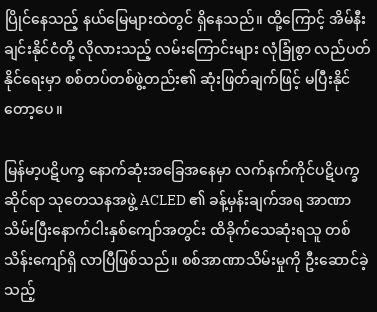ပြိုင်နေသည့် နယ်မြေများထဲတွင် ရှိနေသည်။ ထို့ကြောင့် အိမ်နီးချင်းနိုင်ငံတို့ လိုလားသည့် လမ်းကြောင်းများ လုံခြုံစွာ လည်ပတ်နိုင်ရေးမှာ စစ်တပ်တစ်ဖွဲ့တည်း၏ ဆုံးဖြတ်ချက်ဖြင့် မပြီးနိုင်တော့ပေ။

မြန်မာ့ပဋိပက္ခ နောက်ဆုံးအခြေအနေမှာ လက်နက်ကိုင်ပဋိပက္ခဆိုင်ရာ သုတေသနအဖွဲ့ ACLED ၏ ခန့်မှန်းချက်အရ အာဏာသိမ်းပြီးနောက်ငါးနှစ်ကျော်အတွင်း ထိခိုက်သေဆုံးရသူ တစ်သိန်းကျော်ရှိ လာပြီဖြစ်သည်။ စစ်အာဏာသိမ်းမှုကို ဦးဆောင်ခဲ့သည့်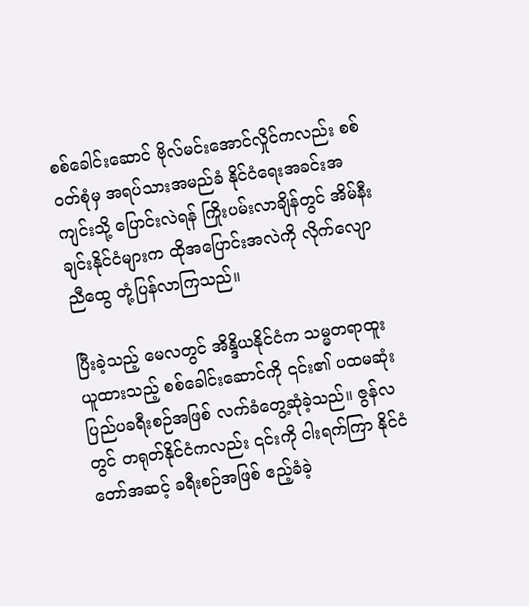စစ်ခေါင်းဆောင် ဗိုလ်မင်းအောင်လှိုင်ကလည်း စစ်ဝတ်စုံမှ အရပ်သားအမည်ခံ နိုင်ငံရေးအခင်းအကျင်းသို့ ပြောင်းလဲရန် ကြိုးပမ်းလာချိန်တွင် အိမ်နီးချင်းနိုင်ငံများက ထိုအပြောင်းအလဲကို လိုက်လျောညီထွေ တုံ့ပြန်လာကြသည်။

ပြီးခဲ့သည့် မေလတွင် အိန္ဒိယနိုင်ငံက သမ္မတရာထူးယူထားသည့် စစ်ခေါင်းဆောင်ကို ၎င်း၏ ပထမဆုံး ပြည်ပခရီးစဉ်အဖြစ် လက်ခံတွေ့ဆုံခဲ့သည်။ ဇွန်လတွင် တရုတ်နိုင်ငံကလည်း ၎င်းကို ငါးရက်ကြာ နိုင်ငံတော်အဆင့် ခရီးစဉ်အဖြစ် ဧည့်ခံခဲ့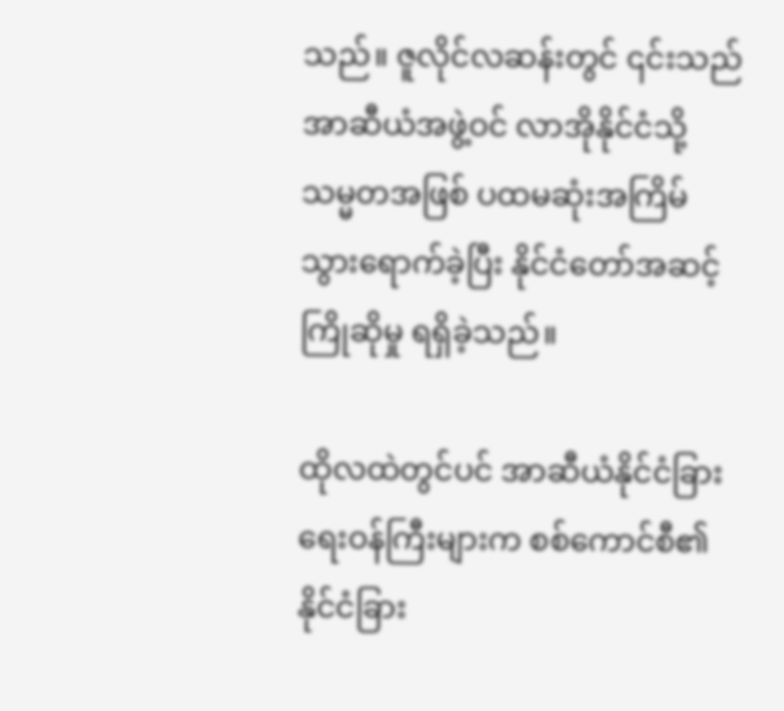သည်။ ဇူလိုင်လဆန်းတွင် ၎င်းသည် အာဆီယံအဖွဲ့ဝင် လာအိုနိုင်ငံသို့ သမ္မတအဖြစ် ပထမဆုံးအကြိမ် သွားရောက်ခဲ့ပြီး နိုင်ငံတော်အဆင့် ကြိုဆိုမှု ရရှိခဲ့သည်။

ထိုလထဲတွင်ပင် အာဆီယံနိုင်ငံခြားရေးဝန်ကြီးများက စစ်ကောင်စီ၏ နိုင်ငံခြား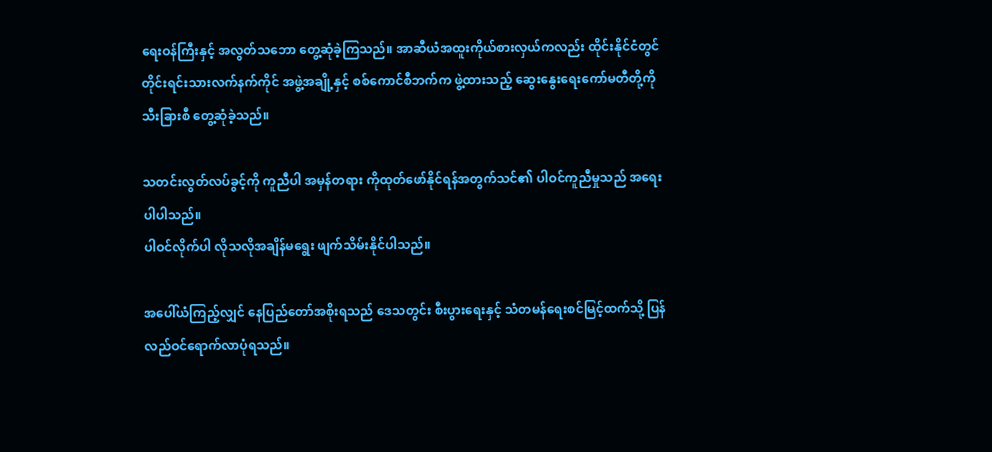ရေးဝန်ကြီးနှင့် အလွတ်သဘော တွေ့ဆုံခဲ့ကြသည်။ အာဆီယံအထူးကိုယ်စားလှယ်ကလည်း ထိုင်းနိုင်ငံတွင် တိုင်းရင်းသားလက်နက်ကိုင် အဖွဲ့အချို့နှင့် စစ်ကောင်စီဘက်က ဖွဲ့ထားသည့် ဆွေးနွေးရေးကော်မတီတို့ကို သီးခြားစီ တွေ့ဆုံခဲ့သည်။

သတင်းလွတ်လပ်ခွင့်ကို ကူညီပါ အမှန်တရား ကိုထုတ်ဖော်နိုင်ရန်အတွက်သင်၏ ပါဝင်ကူညီမှုသည် အရေး ပါပါသည်။
ပါဝင်လိုက်ပါ လိုသလိုအချိန်မရွေး ဖျက်သိမ်းနိုင်ပါသည်။

အပေါ်ယံကြည့်လျှင် နေပြည်တော်အစိုးရသည် ဒေသတွင်း စီးပွားရေးနှင့် သံတမန်ရေးစင်မြင့်ထက်သို့ ပြန်လည်ဝင်ရောက်လာပုံရသည်။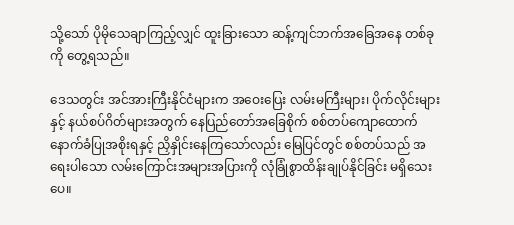သို့သော် ပိုမိုသေချာကြည့်လျှင် ထူးခြားသော ဆန့်ကျင်ဘက်အခြေအနေ တစ်ခုကို တွေ့ရသည်။

ဒေသတွင်း အင်အားကြီးနိုင်ငံများက အဝေးပြေး လမ်းမကြီးများ၊ ပိုက်လိုင်းများနှင့် နယ်စပ်ဂိတ်များအတွက် နေပြည်တော်အခြေစိုက် စစ်တပ်ကျောထောက်နောက်ခံပြုအစိုးရနှင့် ညှိနှိုင်းနေကြသော်လည်း မြေပြင်တွင် စစ်တပ်သည် အရေးပါသော လမ်းကြောင်းအများအပြားကို လုံခြုံစွာထိန်းချုပ်နိုင်ခြင်း မရှိသေးပေ။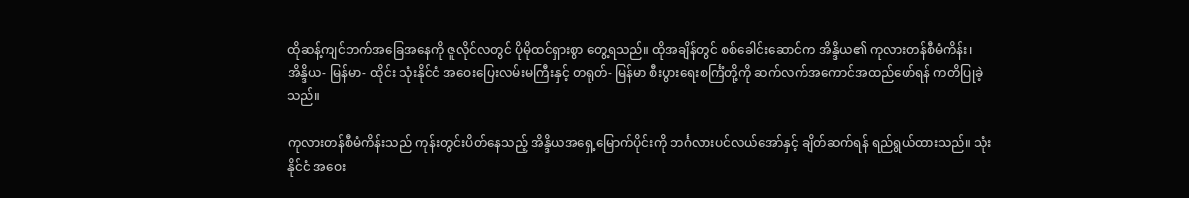ထိုဆန့်ကျင်ဘက်အခြေအနေကို ဇူလိုင်လတွင် ပိုမိုထင်ရှားစွာ တွေ့ရသည်။ ထိုအချိန်တွင် စစ်ခေါင်းဆောင်က အိန္ဒိယ၏ ကုလားတန်စီမံကိန်း၊ အိန္ဒိယ- မြန်မာ- ထိုင်း သုံးနိုင်ငံ အဝေးပြေးလမ်းမကြီးနှင့် တရုတ်- မြန်မာ စီးပွားရေးစင်္ကြံတို့ကို ဆက်လက်အကောင်အထည်ဖော်ရန် ကတိပြုခဲ့သည်။

ကုလားတန်စီမံကိန်းသည် ကုန်းတွင်းပိတ်နေသည့် အိန္ဒိယအရှေ့မြောက်ပိုင်းကို ဘင်္ဂလားပင်လယ်အော်နှင့် ချိတ်ဆက်ရန် ရည်ရွယ်ထားသည်။ သုံးနိုင်ငံ အဝေး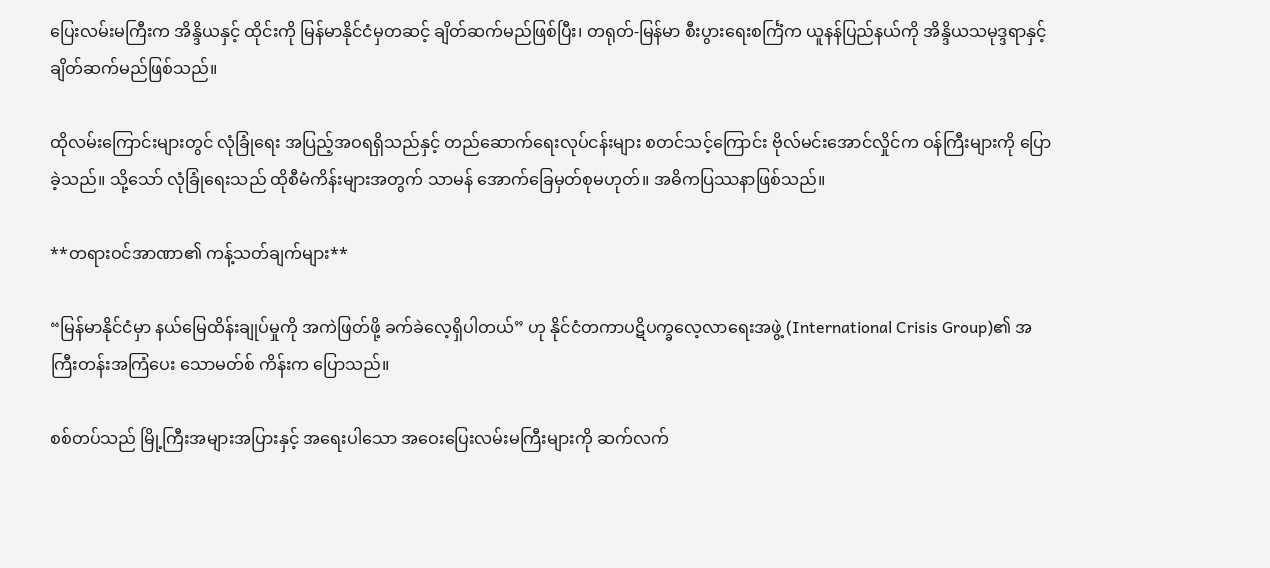ပြေးလမ်းမကြီးက အိန္ဒိယနှင့် ထိုင်းကို မြန်မာနိုင်ငံမှတဆင့် ချိတ်ဆက်မည်ဖြစ်ပြီး၊ တရုတ်-မြန်မာ စီးပွားရေးစင်္ကြံက ယူနန်ပြည်နယ်ကို အိန္ဒိယသမုဒ္ဒရာနှင့် ချိတ်ဆက်မည်ဖြစ်သည်။

ထိုလမ်းကြောင်းများတွင် လုံခြုံရေး အပြည့်အဝရရှိသည်နှင့် တည်ဆောက်ရေးလုပ်ငန်းများ စတင်သင့်ကြောင်း ဗိုလ်မင်းအောင်လှိုင်က ဝန်ကြီးများကို ပြောခဲ့သည်။ သို့သော် လုံခြုံရေးသည် ထိုစီမံကိန်းများအတွက် သာမန် အောက်ခြေမှတ်စုမဟုတ်။ အဓိကပြဿနာဖြစ်သည်။

**တရားဝင်အာဏာ၏ ကန့်သတ်ချက်များ**

“မြန်မာနိုင်ငံမှာ နယ်မြေထိန်းချုပ်မှုကို အကဲဖြတ်ဖို့ ခက်ခဲလေ့ရှိပါတယ်” ဟု နိုင်ငံတကာပဋိပက္ခလေ့လာရေးအဖွဲ့ (International Crisis Group)၏ အကြီးတန်းအကြံပေး သောမတ်စ် ကိန်းက ပြောသည်။

စစ်တပ်သည် မြို့ကြီးအများအပြားနှင့် အရေးပါသော အဝေးပြေးလမ်းမကြီးများကို ဆက်လက်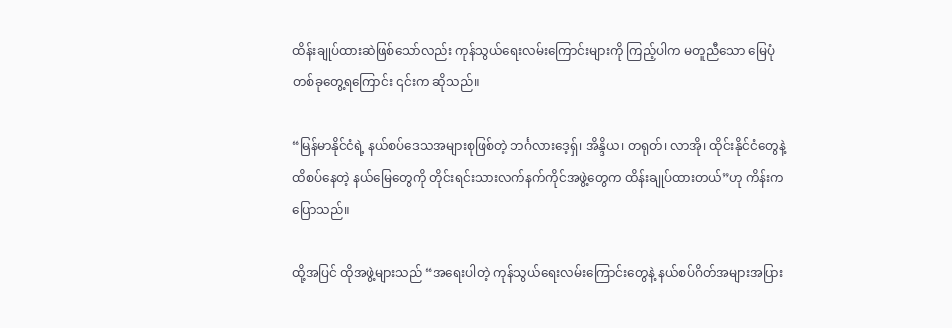ထိန်းချုပ်ထားဆဲဖြစ်သော်လည်း ကုန်သွယ်ရေးလမ်းကြောင်းများကို ကြည့်ပါက မတူညီသော မြေပုံတစ်ခုတွေ့ရကြောင်း ၎င်းက ဆိုသည်။

“မြန်မာနိုင်ငံရဲ့ နယ်စပ်ဒေသအများစုဖြစ်တဲ့ ဘင်္ဂလားဒေ့ရှ်၊ အိန္ဒိယ၊ တရုတ်၊ လာအို၊ ထိုင်းနိုင်ငံတွေနဲ့ ထိစပ်နေတဲ့ နယ်မြေတွေကို တိုင်းရင်းသားလက်နက်ကိုင်အဖွဲ့တွေက ထိန်းချုပ်ထားတယ်”ဟု ကိန်းက ပြောသည်။

ထို့အပြင် ထိုအဖွဲ့များသည် “အရေးပါတဲ့ ကုန်သွယ်ရေးလမ်းကြောင်းတွေနဲ့ နယ်စပ်ဂိတ်အများအပြား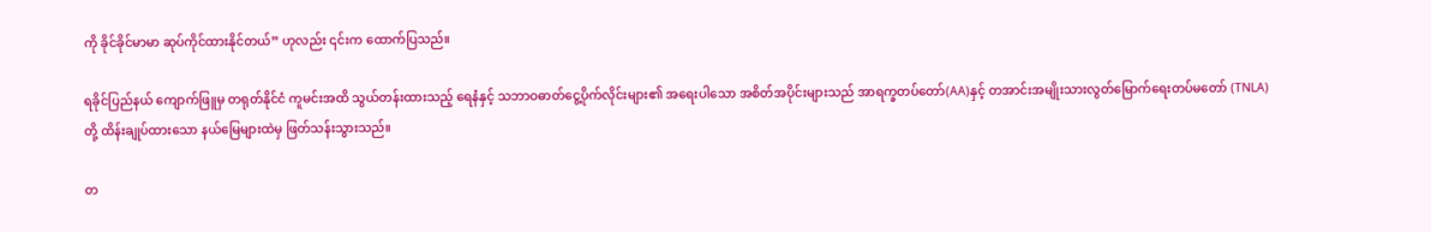ကို ခိုင်ခိုင်မာမာ ဆုပ်ကိုင်ထားနိုင်တယ်” ဟုလည်း ၎င်းက ထောက်ပြသည်။

ရခိုင်ပြည်နယ် ကျောက်ဖြူမှ တရုတ်နိုင်ငံ ကူမင်းအထိ သွယ်တန်းထားသည့် ရေနံနှင့် သဘာဝဓာတ်ငွေ့ပိုက်လိုင်းများ၏ အရေးပါသော အစိတ်အပိုင်းများသည် အာရက္ခတပ်တော်(AA)နှင့် တအာင်းအမျိုးသားလွတ်မြောက်ရေးတပ်မတော် (TNLA) တို့ ထိန်းချုပ်ထားသော နယ်မြေများထဲမှ ဖြတ်သန်းသွားသည်။

တ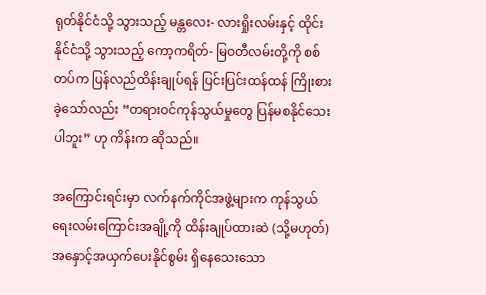ရုတ်နိုင်ငံသို့ သွားသည့် မန္တလေး- လားရှိုးလမ်းနှင့် ထိုင်းနိုင်ငံသို့ သွားသည့် ကော့ကရိတ်- မြဝတီလမ်းတို့ကို စစ်တပ်က ပြန်လည်ထိန်းချုပ်ရန် ပြင်းပြင်းထန်ထန် ကြိုးစားခဲ့သော်လည်း “တရားဝင်ကုန်သွယ်မှုတွေ ပြန်မစနိုင်သေးပါဘူး” ဟု ကိန်းက ဆိုသည်။

အကြောင်းရင်းမှာ လက်နက်ကိုင်အဖွဲ့များက ကုန်သွယ်ရေးလမ်းကြောင်းအချို့ကို ထိန်းချုပ်ထားဆဲ (သို့မဟုတ်) အနှောင့်အယှက်ပေးနိုင်စွမ်း ရှိနေသေးသော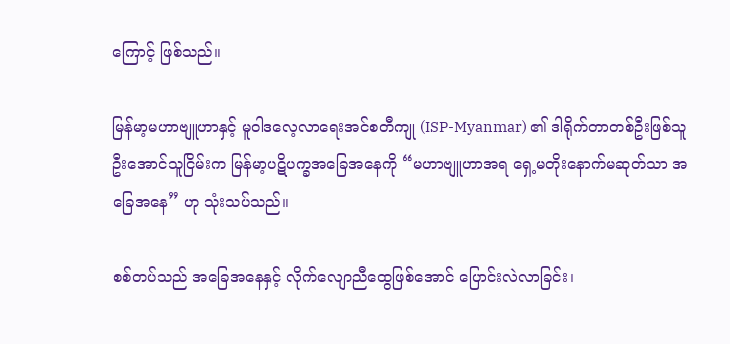ကြောင့် ဖြစ်သည်။

မြန်မာ့မဟာဗျူဟာနှင့် မူဝါဒလေ့လာရေးအင်စတီကျု (ISP-Myanmar) ၏ ဒါရိုက်တာတစ်ဦးဖြစ်သူ ဦးအောင်သူငြိမ်းက မြန်မာ့ပဋိပက္ခအခြေအနေကို “မဟာဗျူဟာအရ ရှေ့မတိုးနောက်မဆုတ်သာ အခြေအနေ” ဟု သုံးသပ်သည်။

စစ်တပ်သည် အခြေအနေနှင့် လိုက်လျောညီထွေဖြစ်အောင် ပြောင်းလဲလာခြင်း၊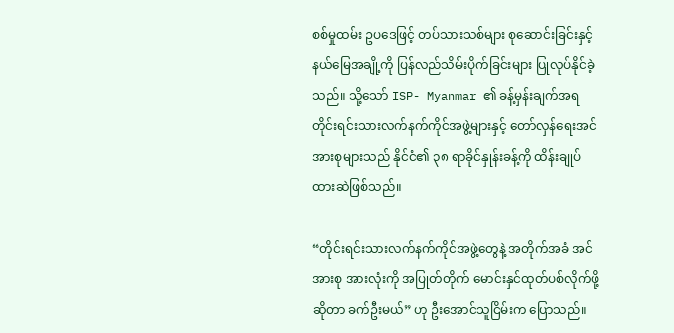စစ်မှုထမ်း ဥပဒေဖြင့် တပ်သားသစ်များ စုဆောင်းခြင်းနှင့် နယ်မြေအချို့ကို ပြန်လည်သိမ်းပိုက်ခြင်းများ ပြုလုပ်နိုင်ခဲ့သည်။ သို့သော် ISP- Myanmar ၏ ခန့်မှန်းချက်အရ တိုင်းရင်းသားလက်နက်ကိုင်အဖွဲ့များနှင့် တော်လှန်ရေးအင်အားစုများသည် နိုင်ငံ၏ ၃၈ ရာခိုင်နှုန်းခန့်ကို ထိန်းချုပ်ထားဆဲဖြစ်သည်။

“တိုင်းရင်းသားလက်နက်ကိုင်အဖွဲ့တွေနဲ့ အတိုက်အခံ အင်အားစု အားလုံးကို အပြုတ်တိုက် မောင်းနှင်ထုတ်ပစ်လိုက်ဖို့ဆိုတာ ခက်ဦးမယ်” ဟု ဦးအောင်သူငြိမ်းက ပြောသည်။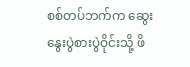စစ်တပ်ဘက်က ဆွေးနွေးပွဲစားပွဲဝိုင်းသို့ ဖိ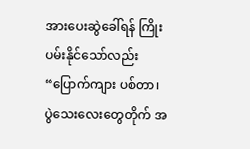အားပေးဆွဲခေါ်ရန် ကြိုးပမ်းနိုင်သော်လည်း “ပြောက်ကျား ပစ်တာ၊ ပွဲသေးလေးတွေတိုက် အ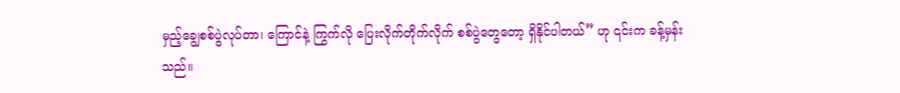မှည့်ချွေစစ်ပွဲလုပ်တာ၊ ကြောင်နဲ့ ကြွက်လို ပြေးလိုက်တိုက်လိုက် စစ်ပွဲတွေတော့ ရှိနိုင်ပါတယ်” ဟု ၎င်းက ခန့်မှန်းသည်။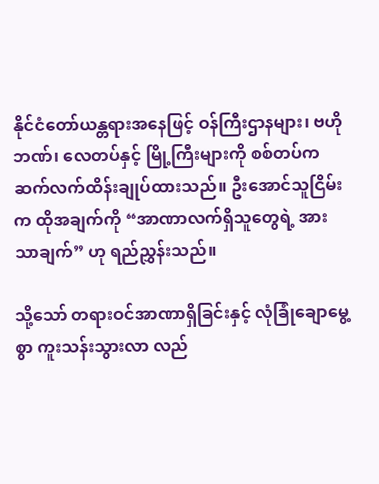နိုင်ငံတော်ယန္တရားအနေဖြင့် ဝန်ကြီးဌာနများ၊ ဗဟိုဘဏ်၊ လေတပ်နှင့် မြို့ကြီးများကို စစ်တပ်က ဆက်လက်ထိန်းချုပ်ထားသည်။ ဦးအောင်သူငြိမ်းက ထိုအချက်ကို “အာဏာလက်ရှိသူတွေရဲ့ အားသာချက်” ဟု ရည်ညွှန်းသည်။

သို့သော် တရားဝင်အာဏာရှိခြင်းနှင့် လုံခြုံချောမွေ့စွာ ကူးသန်းသွားလာ လည်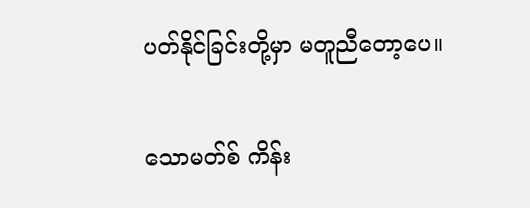ပတ်နိုင်ခြင်းတို့မှာ မတူညီတော့ပေ။

သောမတ်စ် ကိန်း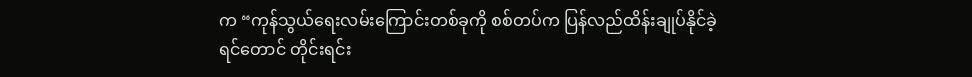က “ကုန်သွယ်ရေးလမ်းကြောင်းတစ်ခုကို စစ်တပ်က ပြန်လည်ထိန်းချုပ်နိုင်ခဲ့ရင်တောင် တိုင်းရင်း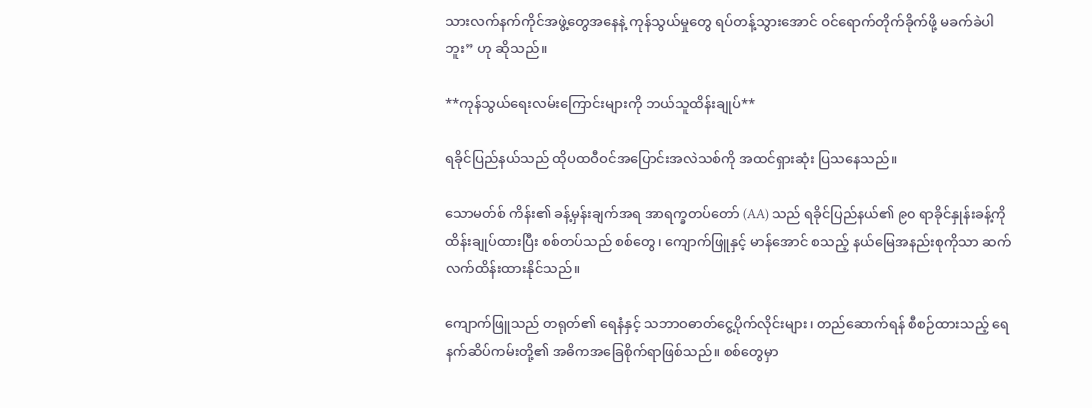သားလက်နက်ကိုင်အဖွဲ့တွေအနေနဲ့ ကုန်သွယ်မှုတွေ ရပ်တန့်သွားအောင် ဝင်ရောက်တိုက်ခိုက်ဖို့ မခက်ခဲပါဘူး” ဟု ဆိုသည်။

**ကုန်သွယ်ရေးလမ်းကြောင်းများကို ဘယ်သူထိန်းချုပ်**

ရခိုင်ပြည်နယ်သည် ထိုပထဝီဝင်အပြောင်းအလဲသစ်ကို အထင်ရှားဆုံး ပြသနေသည်။

သောမတ်စ် ကိန်း၏ ခန့်မှန်းချက်အရ အာရက္ခတပ်တော် (AA) သည် ရခိုင်ပြည်နယ်၏ ၉၀ ရာခိုင်နှုန်းခန့်ကို ထိန်းချုပ်ထားပြီး စစ်တပ်သည် စစ်တွေ၊ ကျောက်ဖြူနှင့် မာန်အောင် စသည့် နယ်မြေအနည်းစုကိုသာ ဆက်လက်ထိန်းထားနိုင်သည်။

ကျောက်ဖြူသည် တရုတ်၏ ရေနံနှင့် သဘာဝဓာတ်ငွေ့ပိုက်လိုင်းများ၊ တည်ဆောက်ရန် စီစဉ်ထားသည့် ရေနက်ဆိပ်ကမ်းတို့၏ အဓိကအခြေစိုက်ရာဖြစ်သည်။ စစ်တွေမှာ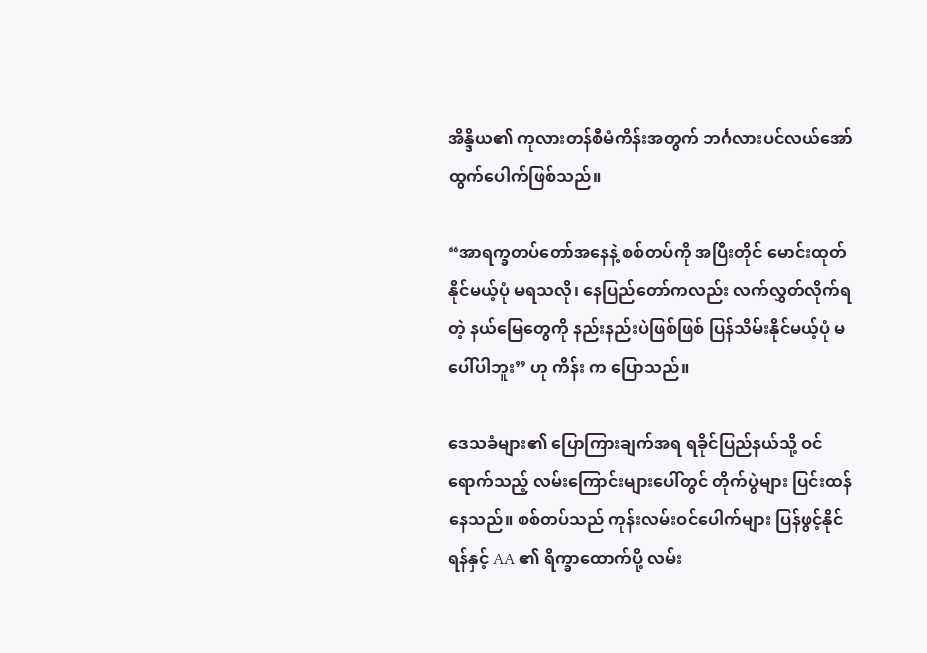အိန္ဒိယ၏ ကုလားတန်စီမံကိန်းအတွက် ဘင်္ဂလားပင်လယ်အော်ထွက်ပေါက်ဖြစ်သည်။

“အာရက္ခတပ်တော်အနေနဲ့ စစ်တပ်ကို အပြီးတိုင် မောင်းထုတ်နိုင်မယ့်ပုံ မရသလို၊ နေပြည်တော်ကလည်း လက်လွှတ်လိုက်ရတဲ့ နယ်မြေတွေကို နည်းနည်းပဲဖြစ်ဖြစ် ပြန်သိမ်းနိုင်မယ့်ပုံ မပေါ်ပါဘူး” ဟု ကိန်း က ပြောသည်။

ဒေသခံများ၏ ပြောကြားချက်အရ ရခိုင်ပြည်နယ်သို့ ဝင်ရောက်သည့် လမ်းကြောင်းများပေါ်တွင် တိုက်ပွဲများ ပြင်းထန်နေသည်။ စစ်တပ်သည် ကုန်းလမ်းဝင်ပေါက်များ ပြန်ဖွင့်နိုင်ရန်နှင့် AA ၏ ရိက္ခာထောက်ပို့ လမ်း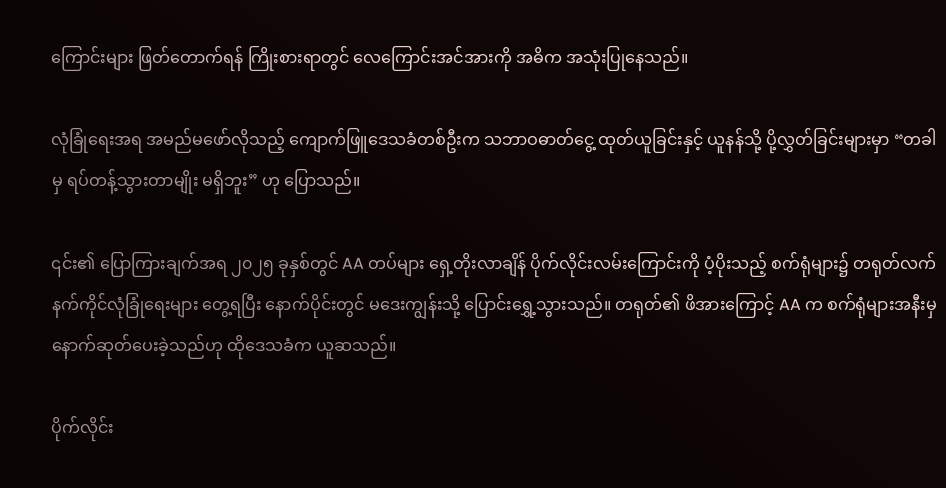ကြောင်းများ ဖြတ်တောက်ရန် ကြိုးစားရာတွင် လေကြောင်းအင်အားကို အဓိက အသုံးပြုနေသည်။

လုံခြုံရေးအရ အမည်မဖော်လိုသည့် ကျောက်ဖြူဒေသခံတစ်ဦးက သဘာဝဓာတ်ငွေ့ ထုတ်ယူခြင်းနှင့် ယူနန်သို့ ပို့လွှတ်ခြင်းများမှာ “တခါမှ ရပ်တန့်သွားတာမျိုး မရှိဘူး” ဟု ပြောသည်။

၎င်း၏ ပြောကြားချက်အရ ၂၀၂၅ ခုနှစ်တွင် AA တပ်များ ရှေ့တိုးလာချိန် ပိုက်လိုင်းလမ်းကြောင်းကို ပံ့ပိုးသည့် စက်ရုံများ၌ တရုတ်လက်နက်ကိုင်လုံခြုံရေးများ တွေ့ရပြီး နောက်ပိုင်းတွင် မဒေးကျွန်းသို့ ပြောင်းရွှေ့သွားသည်။ တရုတ်၏ ဖိအားကြောင့် AA က စက်ရုံများအနီးမှ နောက်ဆုတ်ပေးခဲ့သည်ဟု ထိုဒေသခံက ယူဆသည်။

ပိုက်လိုင်း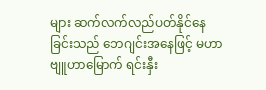များ ဆက်လက်လည်ပတ်နိုင်နေခြင်းသည် ဘေဂျင်းအနေဖြင့် မဟာဗျူဟာမြောက် ရင်းနှီး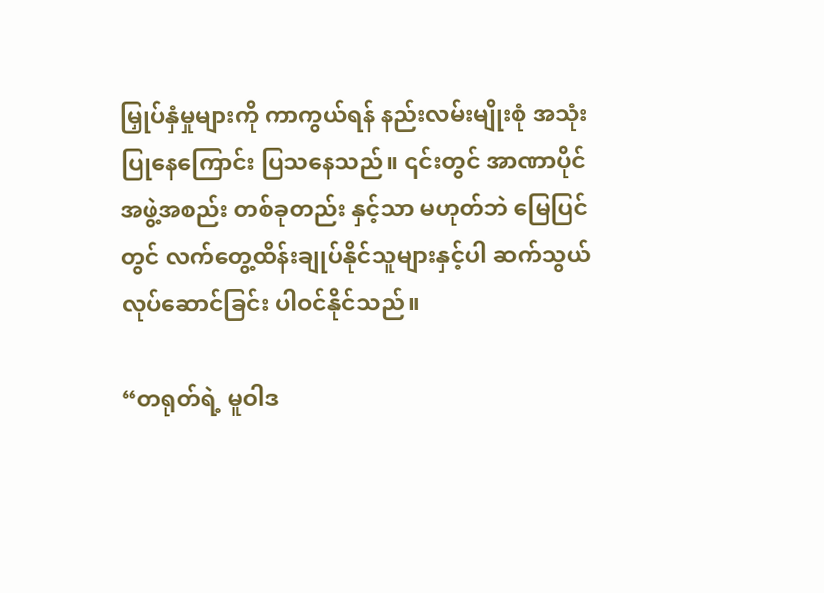မြှုပ်နှံမှုများကို ကာကွယ်ရန် နည်းလမ်းမျိုးစုံ အသုံးပြုနေကြောင်း ပြသနေသည်။ ၎င်းတွင် အာဏာပိုင်အဖွဲ့အစည်း တစ်ခုတည်း နှင့်သာ မဟုတ်ဘဲ မြေပြင်တွင် လက်တွေ့ထိန်းချုပ်နိုင်သူများနှင့်ပါ ဆက်သွယ်လုပ်ဆောင်ခြင်း ပါဝင်နိုင်သည်။

“တရုတ်ရဲ့ မူဝါဒ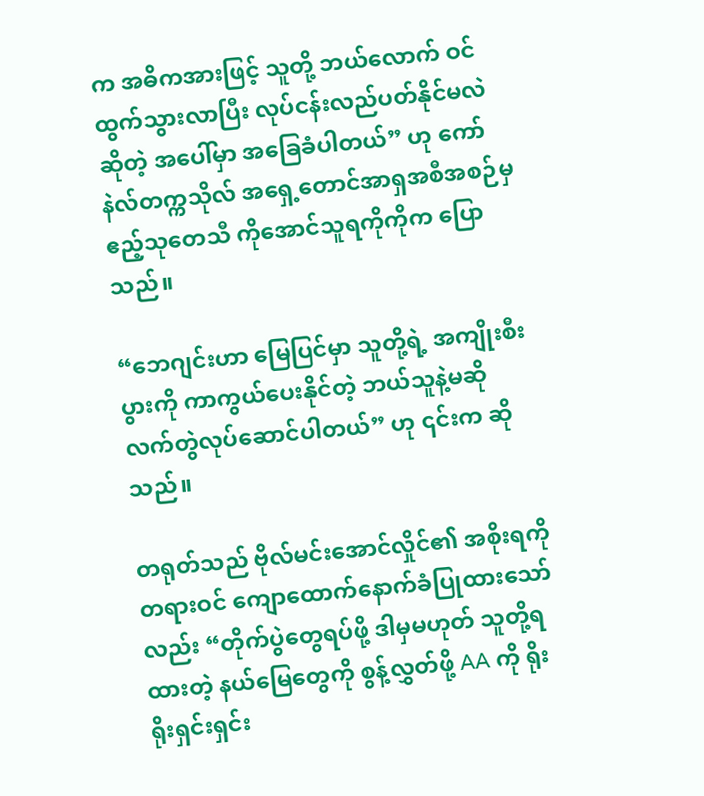က အဓိကအားဖြင့် သူတို့ ဘယ်လောက် ဝင်ထွက်သွားလာပြီး လုပ်ငန်းလည်ပတ်နိုင်မလဲဆိုတဲ့ အပေါ်မှာ အခြေခံပါတယ်” ဟု ကော်နဲလ်တက္ကသိုလ် အရှေ့တောင်အာရှအစီအစဉ်မှ ဧည့်သုတေသီ ကိုအောင်သူရကိုကိုက ပြောသည်။

“ဘေဂျင်းဟာ မြေပြင်မှာ သူတို့ရဲ့ အကျိုးစီးပွားကို ကာကွယ်ပေးနိုင်တဲ့ ဘယ်သူနဲ့မဆို လက်တွဲလုပ်ဆောင်ပါတယ်” ဟု ၎င်းက ဆိုသည်။

တရုတ်သည် ဗိုလ်မင်းအောင်လှိုင်၏ အစိုးရကို တရားဝင် ကျောထောက်နောက်ခံပြုထားသော်လည်း “တိုက်ပွဲတွေရပ်ဖို့ ဒါမှမဟုတ် သူတို့ရထားတဲ့ နယ်မြေတွေကို စွန့်လွှတ်ဖို့ AA ကို ရိုးရိုးရှင်းရှင်း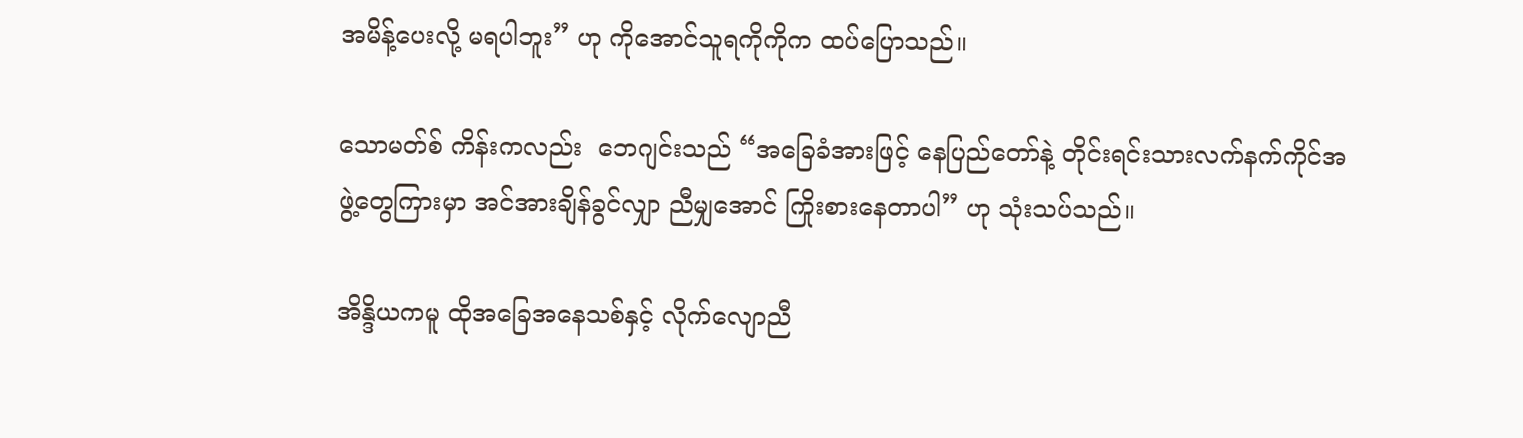အမိန့်ပေးလို့ မရပါဘူး” ဟု ကိုအောင်သူရကိုကိုက ထပ်ပြောသည်။

သောမတ်စ် ကိန်းကလည်း  ဘေဂျင်းသည် “အခြေခံအားဖြင့် နေပြည်တော်နဲ့ တိုင်းရင်းသားလက်နက်ကိုင်အဖွဲ့တွေကြားမှာ အင်အားချိန်ခွင်လျှာ ညီမျှအောင် ကြိုးစားနေတာပါ” ဟု သုံးသပ်သည်။

အိန္ဒိယကမူ ထိုအခြေအနေသစ်နှင့် လိုက်လျောညီ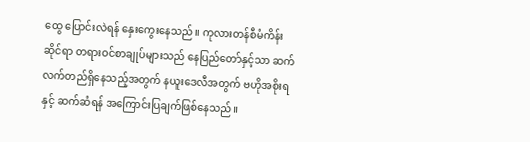ထွေ ပြောင်းလဲရန် နှေးကွေးနေသည်။ ကုလားတန်စီမံကိန်းဆိုင်ရာ တရားဝင်စာချုပ်များသည် နေပြည်တော်နှင့်သာ ဆက်လက်တည်ရှိနေသည့်အတွက် နယူးဒေလီအတွက် ဗဟိုအစိုးရနှင့် ဆက်ဆံရန် အကြောင်းပြချက်ဖြစ်နေသည်။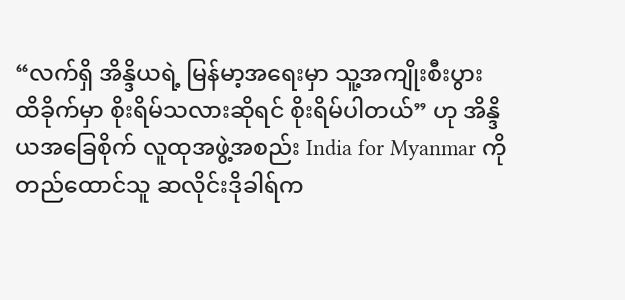“လက်ရှိ အိန္ဒိယရဲ့ မြန်မာ့အရေးမှာ သူ့အကျိုးစီးပွား ထိခိုက်မှာ စိုးရိမ်သလားဆိုရင် စိုးရိမ်ပါတယ်” ဟု အိန္ဒိယအခြေစိုက် လူထုအဖွဲ့အစည်း India for Myanmar ကို တည်ထောင်သူ ဆလိုင်းဒိုခါရ်က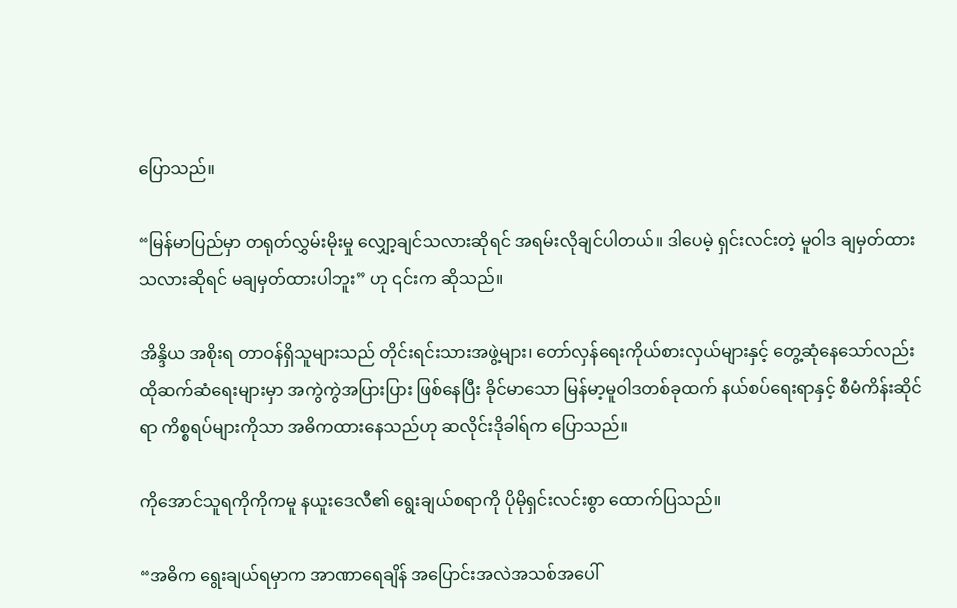ပြောသည်။

“မြန်မာပြည်မှာ တရုတ်လွှမ်းမိုးမှု လျှော့ချင်သလားဆိုရင် အရမ်းလိုချင်ပါတယ်။ ဒါပေမဲ့ ရှင်းလင်းတဲ့ မူဝါဒ ချမှတ်ထားသလားဆိုရင် မချမှတ်ထားပါဘူး” ဟု ၎င်းက ဆိုသည်။

အိန္ဒိယ အစိုးရ တာဝန်ရှိသူများသည် တိုင်းရင်းသားအဖွဲ့များ၊ တော်လှန်ရေးကိုယ်စားလှယ်များနှင့် တွေ့ဆုံနေသော်လည်း ထိုဆက်ဆံရေးများမှာ အကွဲကွဲအပြားပြား ဖြစ်နေပြီး ခိုင်မာသော မြန်မာ့မူဝါဒတစ်ခုထက် နယ်စပ်ရေးရာနှင့် စီမံကိန်းဆိုင်ရာ ကိစ္စရပ်များကိုသာ အဓိကထားနေသည်ဟု ဆလိုင်းဒိုခါရ်က ပြောသည်။

ကိုအောင်သူရကိုကိုကမူ နယူးဒေလီ၏ ရွေးချယ်စရာကို ပိုမိုရှင်းလင်းစွာ ထောက်ပြသည်။

“အဓိက ရွေးချယ်ရမှာက အာဏာရေချိန် အပြောင်းအလဲအသစ်အပေါ်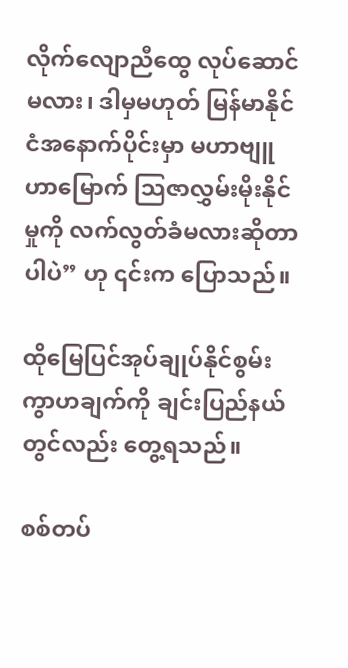လိုက်လျောညီထွေ လုပ်ဆောင်မလား၊ ဒါမှမဟုတ် မြန်မာနိုင်ငံအနောက်ပိုင်းမှာ မဟာဗျူဟာမြောက် သြဇာလွှမ်းမိုးနိုင်မှုကို လက်လွတ်ခံမလားဆိုတာပါပဲ” ဟု ၎င်းက ပြောသည်။

ထိုမြေပြင်အုပ်ချုပ်နိုင်စွမ်း ကွာဟချက်ကို ချင်းပြည်နယ်တွင်လည်း တွေ့ရသည်။

စစ်တပ်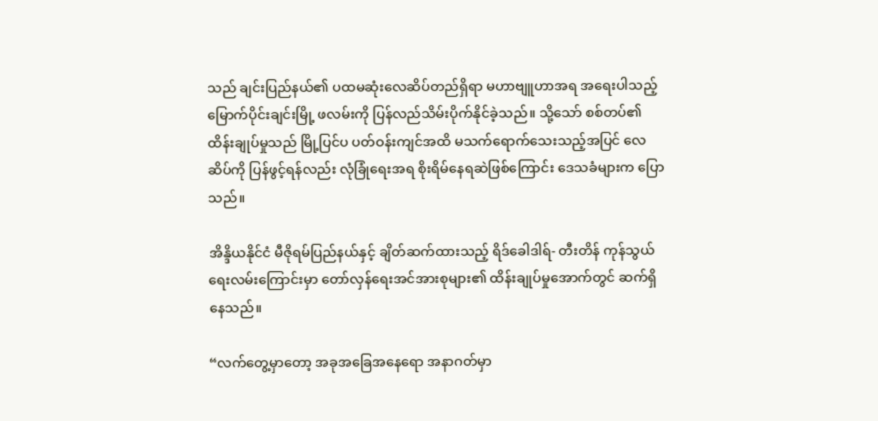သည် ချင်းပြည်နယ်၏ ပထမဆုံးလေဆိပ်တည်ရှိရာ မဟာဗျူဟာအရ အရေးပါသည့် မြောက်ပိုင်းချင်းမြို့ ဖလမ်းကို ပြန်လည်သိမ်းပိုက်နိုင်ခဲ့သည်။ သို့သော် စစ်တပ်၏ ထိန်းချုပ်မှုသည် မြို့ပြင်ပ ပတ်ဝန်းကျင်အထိ မသက်ရောက်သေးသည့်အပြင် လေဆိပ်ကို ပြန်ဖွင့်ရန်လည်း လုံခြုံရေးအရ စိုးရိမ်နေရဆဲဖြစ်ကြောင်း ဒေသခံများက ပြောသည်။

အိန္ဒိယနိုင်ငံ မီဇိုရမ်ပြည်နယ်နှင့် ချိတ်ဆက်ထားသည့် ရိဒ်ခေါဒါရ်- တီးတိန် ကုန်သွယ်ရေးလမ်းကြောင်းမှာ တော်လှန်ရေးအင်အားစုများ၏ ထိန်းချုပ်မှုအောက်တွင် ဆက်ရှိနေသည်။

“လက်တွေ့မှာတော့ အခုအခြေအနေရော အနာဂတ်မှာ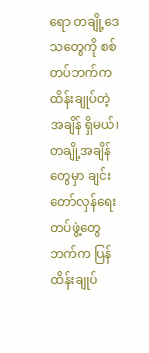ရော တချို့ဒေသတွေကို စစ်တပ်ဘက်က ထိန်းချုပ်တဲ့အချိန် ရှိမယ်၊ တချို့အချိန်တွေမှာ ချင်းတော်လှန်ရေးတပ်ဖွဲ့တွေဘက်က ပြန်ထိန်းချုပ်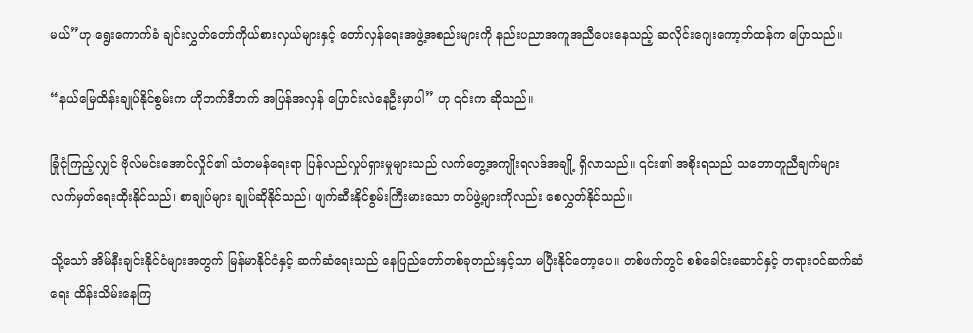မယ်”ဟု ရွေးကောက်ခံ ချင်းလွှတ်တော်ကိုယ်စားလှယ်များနှင့် တော်လှန်ရေးအဖွဲ့အစည်းများကို နည်းပညာအကူအညီပေးနေသည့် ဆလိုင်းဂျေးကော့ဘ်ထန်က ပြောသည်။

“နယ်မြေထိန်းချုပ်နိုင်စွမ်းက ဟိုဘက်ဒီဘက် အပြန်အလှန် ပြောင်းလဲနေဦးမှာပါ” ဟု ၎င်းက ဆိုသည်။

ခြုံငုံကြည့်လျှင် ဗိုလ်မင်းအောင်လှိုင်၏ သံတမန်ရေးရာ ပြန်လည်လှုပ်ရှားမှုများသည် လက်တွေ့အကျိုးရလဒ်အချို့ ရှိလာသည်။ ၎င်း၏ အစိုးရသည် သဘောတူညီချက်များ လက်မှတ်ရေးထိုးနိုင်သည်၊ စာချုပ်များ ချုပ်ဆိုနိုင်သည်၊ ဖျက်ဆီးနိုင်စွမ်းကြီးမားသော တပ်ဖွဲ့များကိုလည်း စေလွှတ်နိုင်သည်။

သို့သော် အိမ်နီးချင်းနိုင်ငံများအတွက် မြန်မာနိုင်ငံနှင့် ဆက်ဆံရေးသည် နေပြည်တော်တစ်ခုတည်းနှင့်သာ မပြီးနိုင်တော့ပေ။ တစ်ဖက်တွင် စစ်ခေါင်းဆောင်နှင့် တရားဝင်ဆက်ဆံရေး ထိန်းသိမ်းနေကြ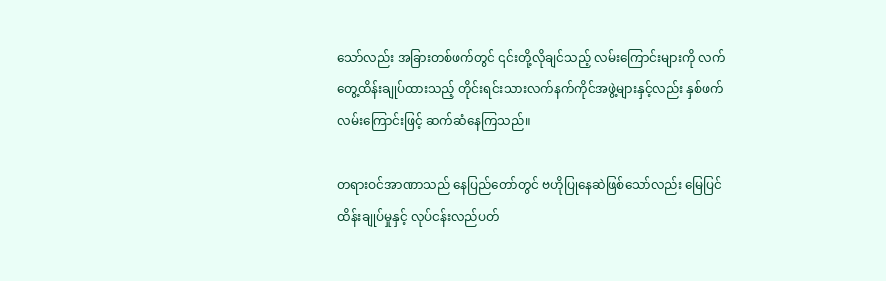သော်လည်း အခြားတစ်ဖက်တွင် ၎င်းတို့လိုချင်သည့် လမ်းကြောင်းများကို လက်တွေ့ထိန်းချုပ်ထားသည့် တိုင်းရင်းသားလက်နက်ကိုင်အဖွဲ့များနှင့်လည်း နှစ်ဖက်လမ်းကြောင်းဖြင့် ဆက်ဆံနေကြသည်။

တရားဝင်အာဏာသည် နေပြည်တော်တွင် ဗဟိုပြုနေဆဲဖြစ်သော်လည်း မြေပြင်ထိန်းချုပ်မှုနှင့် လုပ်ငန်းလည်ပတ်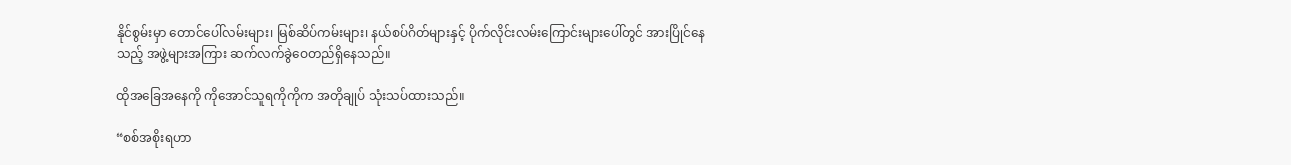နိုင်စွမ်းမှာ တောင်ပေါ်လမ်းများ၊ မြစ်ဆိပ်ကမ်းများ၊ နယ်စပ်ဂိတ်များနှင့် ပိုက်လိုင်းလမ်းကြောင်းများပေါ်တွင် အားပြိုင်နေသည့် အဖွဲ့များအကြား ဆက်လက်ခွဲဝေတည်ရှိနေသည်။

ထိုအခြေအနေကို ကိုအောင်သူရကိုကိုက အတိုချုပ် သုံးသပ်ထားသည်။

“စစ်အစိုးရဟာ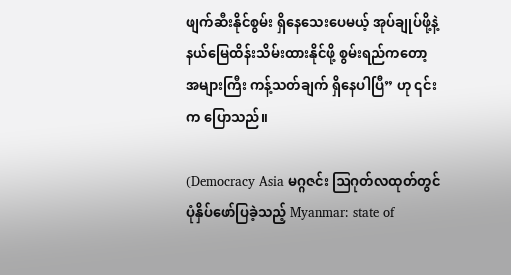ဖျက်ဆီးနိုင်စွမ်း ရှိနေသေးပေမယ့် အုပ်ချုပ်ဖို့နဲ့ နယ်မြေထိန်းသိမ်းထားနိုင်ဖို့ စွမ်းရည်ကတော့ အများကြီး ကန့်သတ်ချက် ရှိနေပါပြီ” ဟု ၎င်းက ပြောသည်။

(Democracy Asia မဂ္ဂဇင်း ဩဂုတ်လထုတ်တွင် ပုံနှိပ်ဖော်ပြခဲ့သည့် Myanmar: state of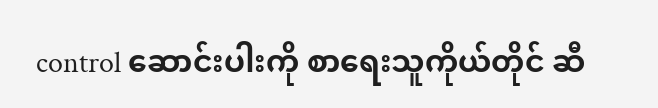control ဆောင်းပါးကို စာရေးသူကိုယ်တိုင် ဆီ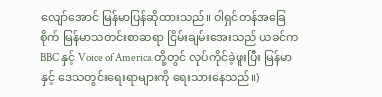လျော်အောင် မြန်မာပြန်ဆိုထားသည်။ ဝါရှင်တန်အခြေစိုက် မြန်မာသတင်းစာဆရာ ငြိမ်းချမ်းအေးသည် ယခင်က BBC နှင့် Voice of America တို့တွင် လုပ်ကိုင်ခဲ့ဖူးပြီး မြန်မာနှင့် ဒေသတွင်းရေးရာများကို ရေးသားနေသည်။)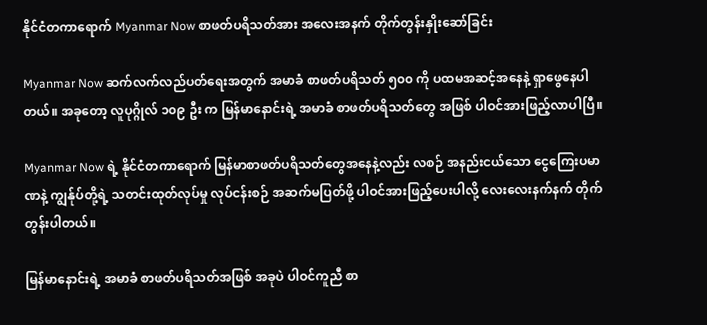နိုင်ငံတကာရောက် Myanmar Now စာဖတ်ပရိသတ်အား အလေးအနက် တိုက်တွန်းနှိုးဆော်ခြင်း

Myanmar Now ဆက်လက်လည်ပတ်ရေးအတွက် အမာခံ စာဖတ်ပရိသတ် ၅၀၀ ကို ပထမအဆင့်အနေနဲ့ ရှာဖွေနေပါတယ်။ အခုတော့ လူပုဂ္ဂိုလ် ၁၀၉ ဦး က မြန်မာနောင်းရဲ့ အမာခံ စာဖတ်ပရိသတ်တွေ အဖြစ် ပါဝင်အားဖြည့်လာပါပြီ။

Myanmar Now ရဲ့ နိုင်ငံတကာရောက် မြန်မာစာဖတ်ပရိသတ်တွေအနေနဲ့လည်း လစဉ် အနည်းငယ်သော ငွေကြေးပမာဏနဲ့ ကျွန်ုပ်တို့ရဲ့ သတင်းထုတ်လုပ်မှု လုပ်ငန်းစဉ် အဆက်မပြတ်ဖို့ ပါဝင်အားဖြည့်ပေးပါလို့ လေးလေးနက်နက် တိုက်တွန်းပါတယ်။

မြန်မာနောင်းရဲ့ အမာခံ စာဖတ်ပရိသတ်အဖြစ် အခုပဲ ပါဝင်ကူညီ စာ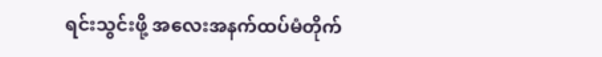ရင်းသွင်းဖို့ အလေးအနက်ထပ်မံတိုက်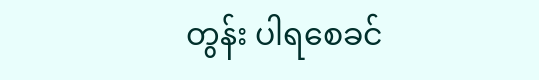တွန်း ပါရစေခင်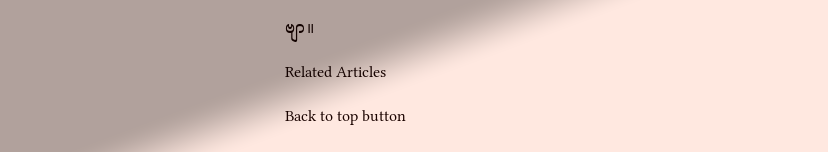ဗျာ။

Related Articles

Back to top button